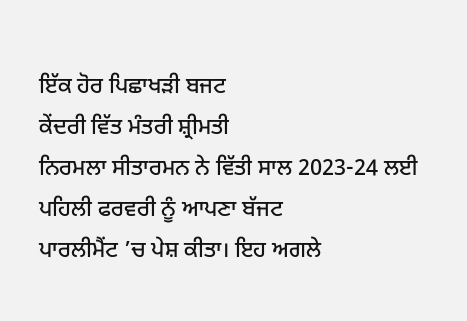ਇੱਕ ਹੋਰ ਪਿਛਾਖੜੀ ਬਜਟ
ਕੇਂਦਰੀ ਵਿੱਤ ਮੰਤਰੀ ਸ਼੍ਰੀਮਤੀ
ਨਿਰਮਲਾ ਸੀਤਾਰਮਨ ਨੇ ਵਿੱਤੀ ਸਾਲ 2023-24 ਲਈ ਪਹਿਲੀ ਫਰਵਰੀ ਨੂੰ ਆਪਣਾ ਬੱਜਟ
ਪਾਰਲੀਮੈਂਟ ’ਚ ਪੇਸ਼ ਕੀਤਾ। ਇਹ ਅਗਲੇ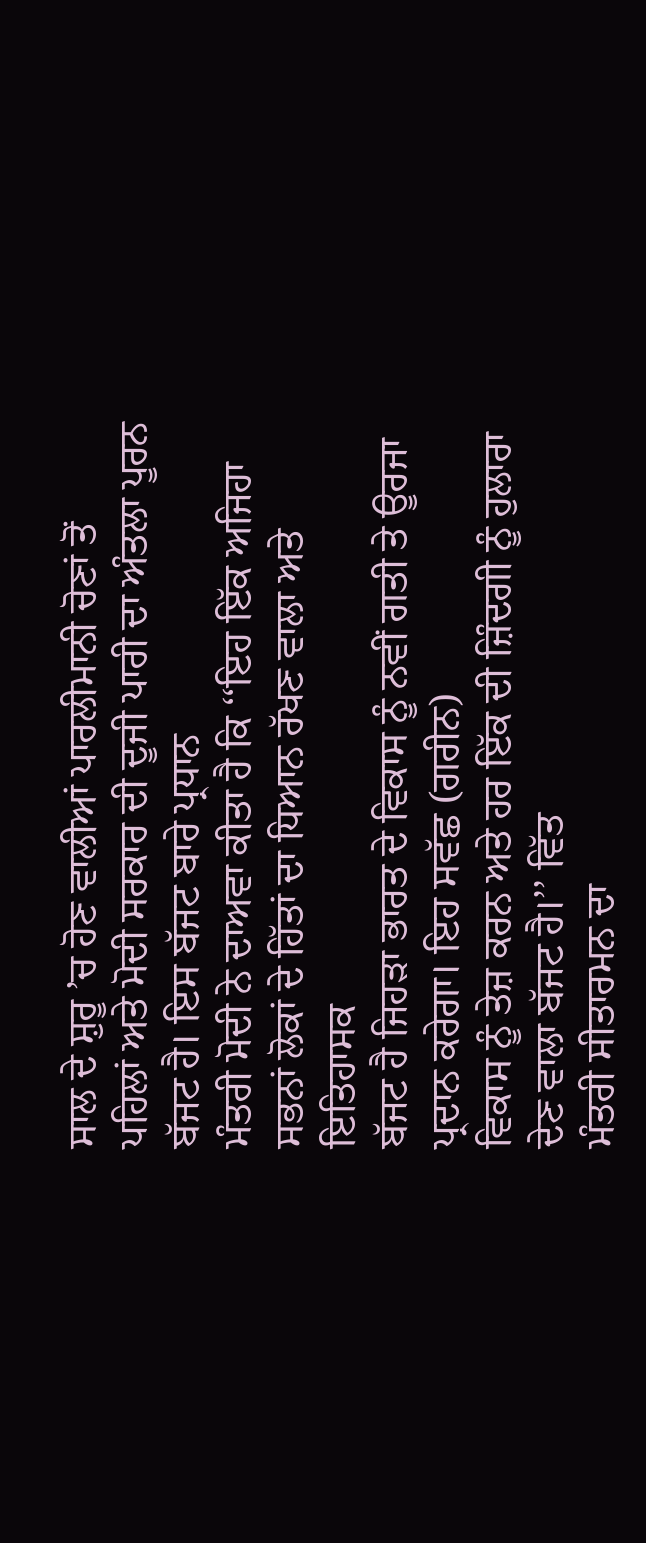ਸਾਲ ਦੇ ਸ਼ੁਰੂ ’ਚ ਹੋਣ ਵਾਲੀਆਂ ਪਾਰਲੀਮਾਨੀ ਚੋਣਾਂ ਤੋਂ
ਪਹਿਲਾਂ ਅਤੇ ਮੋਦੀ ਸਰਕਾਰ ਦੀ ਦੂਜੀ ਪਾਰੀ ਦਾ ਅੰਤਲਾ ਪੂਰਨ ਬੱਜਟ ਹੈ। ਇਸ ਬੱਜਟ ਬਾਰੇ ਪ੍ਰਧਾਨ
ਮੰਤਰੀ ਮੋਦੀ ਨੇ ਦਾਅਵਾ ਕੀਤਾ ਹੈ ਕਿ ‘‘ਇਹ ਇੱਕ ਅਜਿਹਾ ਸਭਨਾਂ ਲੋਕਾਂ ਦੇ ਹਿੱਤਾਂ ਦਾ ਧਿਆਨ ਰੱਖਣ ਵਾਲਾ ਅਤੇ ਇਤਿਹਾਸਕ
ਬੱਜਟ ਹੈ ਜਿਹੜਾ ਭਾਰਤ ਦੇ ਵਿਕਾਸ ਨੂੰ ਨਵੀਂ ਗਤੀ ਤੇ ਊਰਜਾ ਪ੍ਰਦਾਨ ਕਰੇਗਾ। ਇਹ ਸਵੱਛ (ਗਰੀਨ)
ਵਿਕਾਸ ਨੂੰ ਤੇਜ਼ ਕਰਨ ਅਤੇ ਹਰ ਇੱਕ ਦੀ ਜ਼ਿੰਦਗੀ ਨੂੰ ਹੁਲਾਰਾ ਦੇਣ ਵਾਲਾ ਬੱਜਟ ਹੈ।’’ ਵਿੱਤ
ਮੰਤਰੀ ਸੀਤਾਰਮਨ ਦਾ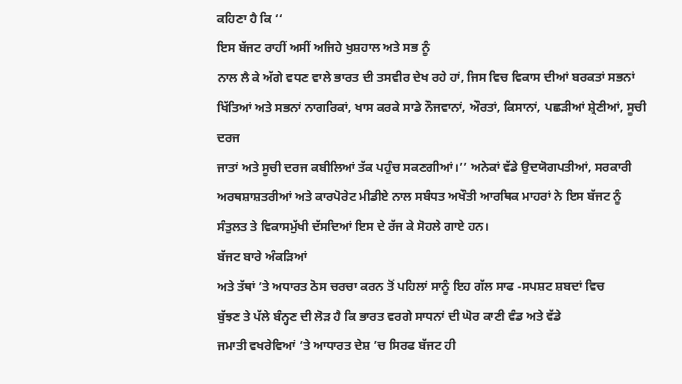ਕਹਿਣਾ ਹੈ ਕਿ ‘‘
ਇਸ ਬੱਜਟ ਰਾਹੀਂ ਅਸੀਂ ਅਜਿਹੇ ਖੁਸ਼ਹਾਲ ਅਤੇ ਸਭ ਨੂੰ
ਨਾਲ ਲੈ ਕੇ ਅੱਗੇ ਵਧਣ ਵਾਲੇ ਭਾਰਤ ਦੀ ਤਸਵੀਰ ਦੇਖ ਰਹੇ ਹਾਂ, ਜਿਸ ਵਿਚ ਵਿਕਾਸ ਦੀਆਂ ਬਰਕਤਾਂ ਸਭਨਾਂ
ਖਿੱਤਿਆਂ ਅਤੇ ਸਭਨਾਂ ਨਾਗਰਿਕਾਂ, ਖਾਸ ਕਰਕੇ ਸਾਡੇ ਨੌਜਵਾਨਾਂ, ਔਰਤਾਂ, ਕਿਸਾਨਾਂ, ਪਛੜੀਆਂ ਸ਼੍ਰੇਣੀਆਂ, ਸੂਚੀ ਦਰਜ
ਜਾਤਾਂ ਅਤੇ ਸੂਚੀ ਦਰਜ ਕਬੀਲਿਆਂ ਤੱਕ ਪਹੁੰਚ ਸਕਣਗੀਆਂ।’’ ਅਨੇਕਾਂ ਵੱਡੇ ਉਦਯੋਗਪਤੀਆਂ, ਸਰਕਾਰੀ
ਅਰਥਸ਼ਾਸ਼ਤਰੀਆਂ ਅਤੇ ਕਾਰਪੋਰੇਟ ਮੀਡੀਏ ਨਾਲ ਸਬੰਧਤ ਅਖੌਤੀ ਆਰਥਿਕ ਮਾਹਰਾਂ ਨੇ ਇਸ ਬੱਜਟ ਨੂੰ
ਸੰਤੁਲਤ ਤੇ ਵਿਕਾਸਮੁੱਖੀ ਦੱਸਦਿਆਂ ਇਸ ਦੇ ਰੱਜ ਕੇ ਸੋਹਲੇ ਗਾਏ ਹਨ।
ਬੱਜਟ ਬਾਰੇ ਅੰਕੜਿਆਂ
ਅਤੇ ਤੱਥਾਂ ’ਤੇ ਅਧਾਰਤ ਠੋਸ ਚਰਚਾ ਕਰਨ ਤੋਂ ਪਹਿਲਾਂ ਸਾਨੂੰ ਇਹ ਗੱਲ ਸਾਫ -ਸਪਸ਼ਟ ਸ਼ਬਦਾਂ ਵਿਚ
ਬੁੱਝਣ ਤੇ ਪੱਲੇ ਬੰਨ੍ਹਣ ਦੀ ਲੋੜ ਹੈ ਕਿ ਭਾਰਤ ਵਰਗੇ ਸਾਧਨਾਂ ਦੀ ਘੋਰ ਕਾਣੀ ਵੰਡ ਅਤੇ ਵੱਡੇ
ਜਮਾਤੀ ਵਖਰੇਵਿਆਂ ’ਤੇ ਆਧਾਰਤ ਦੇਸ਼ ’ਚ ਸਿਰਫ ਬੱਜਟ ਹੀ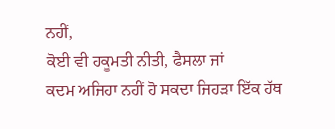ਨਹੀਂ,
ਕੋਈ ਵੀ ਹਕੂਮਤੀ ਨੀਤੀ, ਫੈਸਲਾ ਜਾਂ
ਕਦਮ ਅਜਿਹਾ ਨਹੀਂ ਹੋ ਸਕਦਾ ਜਿਹੜਾ ਇੱਕ ਹੱਥ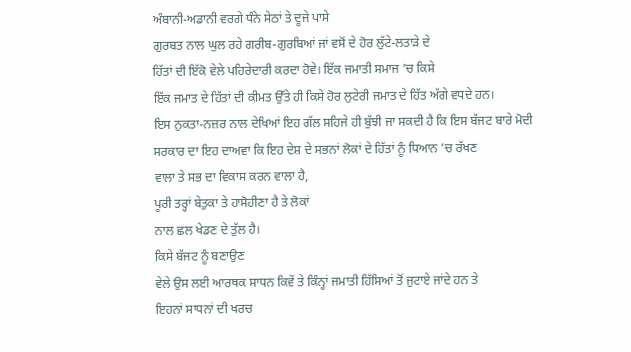ਅੰਬਾਨੀ-ਅਡਾਨੀ ਵਰਗੇ ਧੰਨੇ ਸੇਠਾਂ ਤੇ ਦੂਜੇ ਪਾਸੇ
ਗੁਰਬਤ ਨਾਲ ਘੁਲ ਰਹੇ ਗਰੀਬ-ਗੁਰਬਿਆਂ ਜਾਂ ਵਸੋਂ ਦੇ ਹੋਰ ਲੁੱਟੇ-ਲਤਾੜੇ ਦੇ
ਹਿੱਤਾਂ ਦੀ ਇੱਕੋ ਵੇਲੇ ਪਹਿਰੇਦਾਰੀ ਕਰਦਾ ਹੋਵੇ। ਇੱਕ ਜਮਾਤੀ ਸਮਾਜ ’ਚ ਕਿਸੇ
ਇੱਕ ਜਮਾਤ ਦੇ ਹਿੱਤਾਂ ਦੀ ਕੀਮਤ ਉੱਤੇ ਹੀ ਕਿਸੇ ਹੋਰ ਲੁਟੇਰੀ ਜਮਾਤ ਦੇ ਹਿੱਤ ਅੱਗੇ ਵਧਦੇ ਹਨ।
ਇਸ ਨੁਕਤਾ-ਨਜ਼ਰ ਨਾਲ ਦੇਖਿਆਂ ਇਹ ਗੱਲ ਸਹਿਜੇ ਹੀ ਬੁੱਝੀ ਜਾ ਸਕਦੀ ਹੈ ਕਿ ਇਸ ਬੱਜਟ ਬਾਰੇ ਮੋਦੀ
ਸਰਕਾਰ ਦਾ ਇਹ ਦਾਅਵਾ ਕਿ ਇਹ ਦੇਸ਼ ਦੇ ਸਭਨਾਂ ਲੋਕਾਂ ਦੇ ਹਿੱਤਾਂ ਨੂੰ ਧਿਆਨ ’ਚ ਰੱਖਣ
ਵਾਲਾ ਤੇ ਸਭ ਦਾ ਵਿਕਾਸ ਕਰਨ ਵਾਲਾ ਹੈ,
ਪੂਰੀ ਤਰ੍ਹਾਂ ਬੇਤੁਕਾ ਤੇ ਹਾਸੋਹੀਣਾ ਹੈ ਤੇ ਲੋਕਾਂ
ਨਾਲ ਛਲ ਖੇਡਣ ਦੇ ਤੁੱਲ ਹੈ।
ਕਿਸੇ ਬੱਜਟ ਨੂੰ ਬਣਾਉਣ
ਵੇਲੇ ਉਸ ਲਈ ਆਰਥਕ ਸਾਧਨ ਕਿਵੇਂ ਤੇ ਕਿੰਨ੍ਹਾਂ ਜਮਾਤੀ ਹਿੱਸਿਆਂ ਤੋਂ ਜੁਟਾਏ ਜਾਂਦੇ ਹਨ ਤੇ
ਇਹਨਾਂ ਸਾਧਨਾਂ ਦੀ ਖਰਚ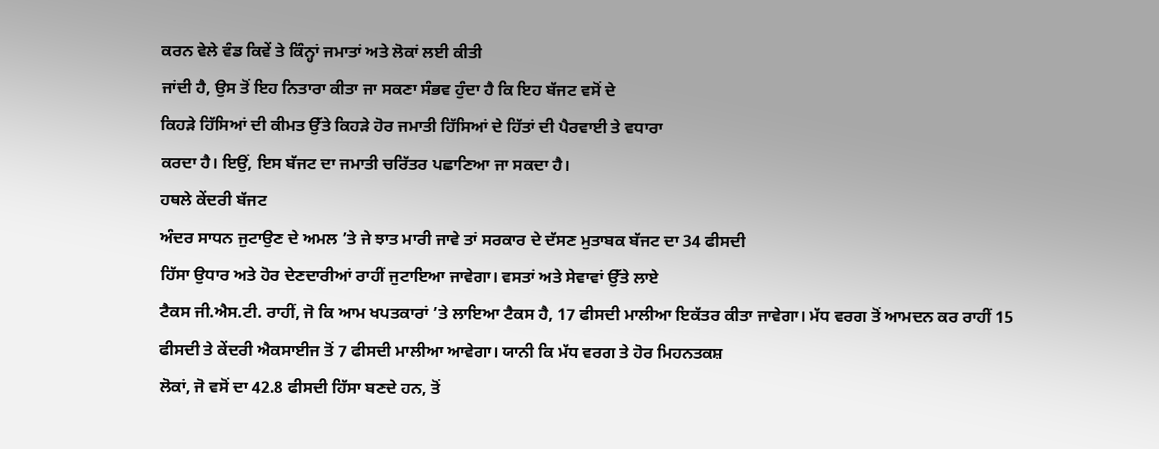ਕਰਨ ਵੇਲੇ ਵੰਡ ਕਿਵੇਂ ਤੇ ਕਿੰਨ੍ਹਾਂ ਜਮਾਤਾਂ ਅਤੇ ਲੋਕਾਂ ਲਈ ਕੀਤੀ
ਜਾਂਦੀ ਹੈ, ਉਸ ਤੋਂ ਇਹ ਨਿਤਾਰਾ ਕੀਤਾ ਜਾ ਸਕਣਾ ਸੰਭਵ ਹੁੰਦਾ ਹੈ ਕਿ ਇਹ ਬੱਜਟ ਵਸੋਂ ਦੇ
ਕਿਹੜੇ ਹਿੱਸਿਆਂ ਦੀ ਕੀਮਤ ਉੱਤੇ ਕਿਹੜੇ ਹੋਰ ਜਮਾਤੀ ਹਿੱਸਿਆਂ ਦੇ ਹਿੱਤਾਂ ਦੀ ਪੈਰਵਾਈ ਤੇ ਵਧਾਰਾ
ਕਰਦਾ ਹੈ। ਇਉਂ, ਇਸ ਬੱਜਟ ਦਾ ਜਮਾਤੀ ਚਰਿੱਤਰ ਪਛਾਣਿਆ ਜਾ ਸਕਦਾ ਹੈ।
ਹਥਲੇ ਕੇਂਦਰੀ ਬੱਜਟ
ਅੰਦਰ ਸਾਧਨ ਜੁਟਾਉਣ ਦੇ ਅਮਲ ’ਤੇ ਜੇ ਝਾਤ ਮਾਰੀ ਜਾਵੇ ਤਾਂ ਸਰਕਾਰ ਦੇ ਦੱਸਣ ਮੁਤਾਬਕ ਬੱਜਟ ਦਾ 34 ਫੀਸਦੀ
ਹਿੱਸਾ ਉਧਾਰ ਅਤੇ ਹੋਰ ਦੇਣਦਾਰੀਆਂ ਰਾਹੀਂ ਜੁਟਾਇਆ ਜਾਵੇਗਾ। ਵਸਤਾਂ ਅਤੇ ਸੇਵਾਵਾਂ ਉੱਤੇ ਲਾਏ
ਟੈਕਸ ਜੀ.ਐਸ.ਟੀ. ਰਾਹੀਂ, ਜੋ ਕਿ ਆਮ ਖਪਤਕਾਰਾਂ ’ਤੇ ਲਾਇਆ ਟੈਕਸ ਹੈ, 17 ਫੀਸਦੀ ਮਾਲੀਆ ਇਕੱਤਰ ਕੀਤਾ ਜਾਵੇਗਾ। ਮੱਧ ਵਰਗ ਤੋਂ ਆਮਦਨ ਕਰ ਰਾਹੀਂ 15
ਫੀਸਦੀ ਤੇ ਕੇਂਦਰੀ ਐਕਸਾਈਜ ਤੋਂ 7 ਫੀਸਦੀ ਮਾਲੀਆ ਆਵੇਗਾ। ਯਾਨੀ ਕਿ ਮੱਧ ਵਰਗ ਤੇ ਹੋਰ ਮਿਹਨਤਕਸ਼
ਲੋਕਾਂ, ਜੋ ਵਸੋਂ ਦਾ 42.8 ਫੀਸਦੀ ਹਿੱਸਾ ਬਣਦੇ ਹਨ, ਤੋਂ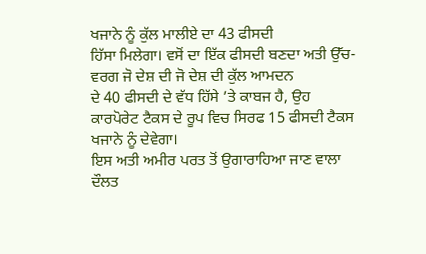ਖਜਾਨੇ ਨੂੰ ਕੁੱਲ ਮਾਲੀਏ ਦਾ 43 ਫੀਸਦੀ
ਹਿੱਸਾ ਮਿਲੇਗਾ। ਵਸੋਂ ਦਾ ਇੱਕ ਫੀਸਦੀ ਬਣਦਾ ਅਤੀ ਉੱਚ-ਵਰਗ ਜੋ ਦੇਸ਼ ਦੀ ਜੋ ਦੇਸ਼ ਦੀ ਕੁੱਲ ਆਮਦਨ
ਦੇ 40 ਫੀਸਦੀ ਦੇ ਵੱਧ ਹਿੱਸੇ ’ਤੇ ਕਾਬਜ ਹੈ, ਉਹ ਕਾਰਪੋਰੇਟ ਟੈਕਸ ਦੇ ਰੂਪ ਵਿਚ ਸਿਰਫ 15 ਫੀਸਦੀ ਟੈਕਸ ਖਜਾਨੇ ਨੂੰ ਦੇਵੇਗਾ।
ਇਸ ਅਤੀ ਅਮੀਰ ਪਰਤ ਤੋਂ ਉਗਾਰਾਹਿਆ ਜਾਣ ਵਾਲਾ ਦੌਲਤ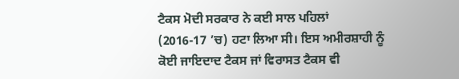ਟੈਕਸ ਮੋਦੀ ਸਰਕਾਰ ਨੇ ਕਈ ਸਾਲ ਪਹਿਲਾਂ
(2016-17 ’ਚ) ਹਟਾ ਲਿਆ ਸੀ। ਇਸ ਅਮੀਰਸ਼ਾਹੀ ਨੂੰ ਕੋਈ ਜਾਇਦਾਦ ਟੈਕਸ ਜਾਂ ਵਿਰਾਸਤ ਟੈਕਸ ਵੀ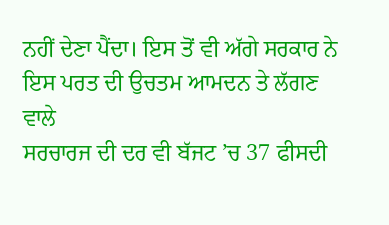ਨਹੀਂ ਦੇਣਾ ਪੈਂਦਾ। ਇਸ ਤੋਂ ਵੀ ਅੱਗੇ ਸਰਕਾਰ ਨੇ ਇਸ ਪਰਤ ਦੀ ਉਚਤਮ ਆਮਦਨ ਤੇ ਲੱਗਣ ਵਾਲੇ
ਸਰਚਾਰਜ ਦੀ ਦਰ ਵੀ ਬੱਜਟ ’ਚ 37 ਫੀਸਦੀ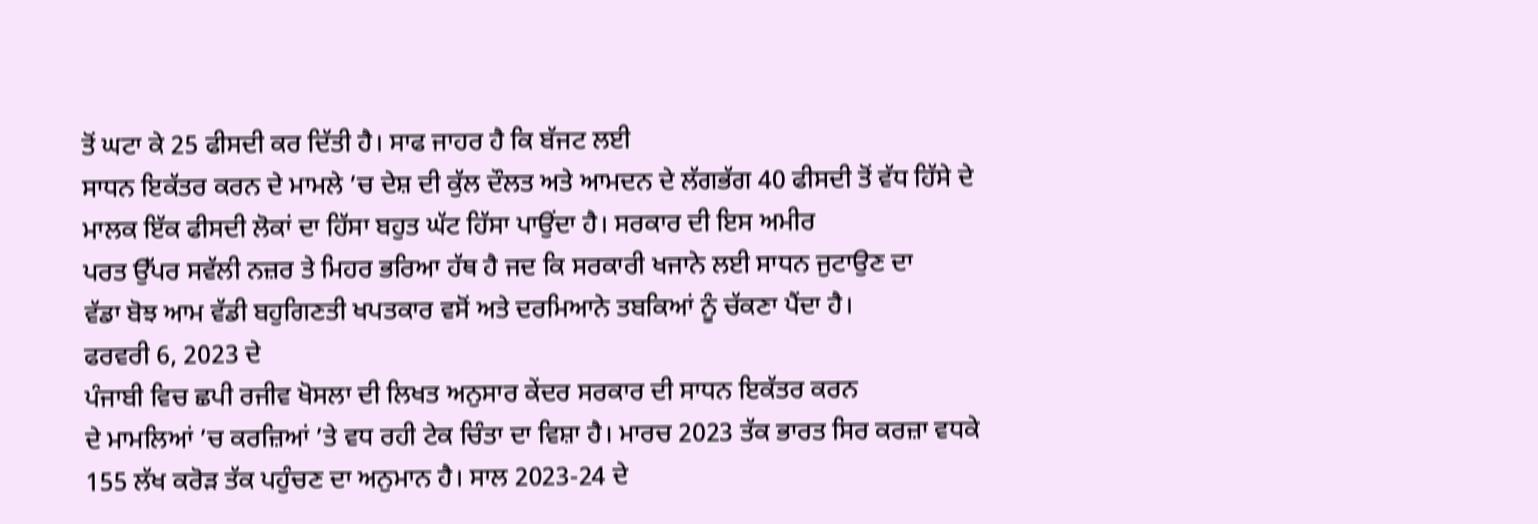ਤੋਂ ਘਟਾ ਕੇ 25 ਫੀਸਦੀ ਕਰ ਦਿੱਤੀ ਹੈ। ਸਾਫ ਜਾਹਰ ਹੈ ਕਿ ਬੱਜਟ ਲਈ
ਸਾਧਨ ਇਕੱਤਰ ਕਰਨ ਦੇ ਮਾਮਲੇ ’ਚ ਦੇਸ਼ ਦੀ ਕੁੱਲ ਦੌਲਤ ਅਤੇ ਆਮਦਨ ਦੇ ਲੱਗਭੱਗ 40 ਫੀਸਦੀ ਤੋਂ ਵੱਧ ਹਿੱਸੇ ਦੇ
ਮਾਲਕ ਇੱਕ ਫੀਸਦੀ ਲੋਕਾਂ ਦਾ ਹਿੱਸਾ ਬਹੁਤ ਘੱਟ ਹਿੱਸਾ ਪਾਉਂਦਾ ਹੈ। ਸਰਕਾਰ ਦੀ ਇਸ ਅਮੀਰ
ਪਰਤ ਉੱਪਰ ਸਵੱਲੀ ਨਜ਼ਰ ਤੇ ਮਿਹਰ ਭਰਿਆ ਹੱਥ ਹੈ ਜਦ ਕਿ ਸਰਕਾਰੀ ਖਜਾਨੇ ਲਈ ਸਾਧਨ ਜੁਟਾਉਣ ਦਾ
ਵੱਡਾ ਬੋਝ ਆਮ ਵੱਡੀ ਬਹੁਗਿਣਤੀ ਖਪਤਕਾਰ ਵਸੋਂ ਅਤੇ ਦਰਮਿਆਨੇ ਤਬਕਿਆਂ ਨੂੰ ਚੱਕਣਾ ਪੈਂਦਾ ਹੈ।
ਫਰਵਰੀ 6, 2023 ਦੇ
ਪੰਜਾਬੀ ਵਿਚ ਛਪੀ ਰਜੀਵ ਖੋਸਲਾ ਦੀ ਲਿਖਤ ਅਨੁਸਾਰ ਕੇਂਦਰ ਸਰਕਾਰ ਦੀ ਸਾਧਨ ਇਕੱਤਰ ਕਰਨ
ਦੇ ਮਾਮਲਿਆਂ ’ਚ ਕਰਜ਼ਿਆਂ ’ਤੇ ਵਧ ਰਹੀ ਟੇਕ ਚਿੰਤਾ ਦਾ ਵਿਸ਼ਾ ਹੈ। ਮਾਰਚ 2023 ਤੱਕ ਭਾਰਤ ਸਿਰ ਕਰਜ਼ਾ ਵਧਕੇ
155 ਲੱਖ ਕਰੋੜ ਤੱਕ ਪਹੁੰਚਣ ਦਾ ਅਨੁਮਾਨ ਹੈ। ਸਾਲ 2023-24 ਦੇ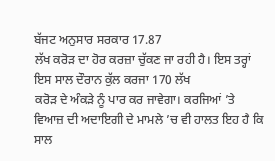ਬੱਜਟ ਅਨੁਸਾਰ ਸਰਕਾਰ 17.87
ਲੱਖ ਕਰੋੜ ਦਾ ਹੋਰ ਕਰਜ਼ਾ ਚੁੱਕਣ ਜਾ ਰਹੀ ਹੈ। ਇਸ ਤਰ੍ਹਾਂ ਇਸ ਸਾਲ ਦੌਰਾਨ ਕੁੱਲ ਕਰਜਾ 170 ਲੱਖ
ਕਰੋੜ ਦੇ ਅੰਕੜੇ ਨੂੰ ਪਾਰ ਕਰ ਜਾਵੇਗਾ। ਕਰਜਿਆਂ ’ਤੇ ਵਿਆਜ਼ ਦੀ ਅਦਾਇਗੀ ਦੇ ਮਾਮਲੇ ’ਚ ਵੀ ਹਾਲਤ ਇਹ ਹੈ ਕਿ ਸਾਲ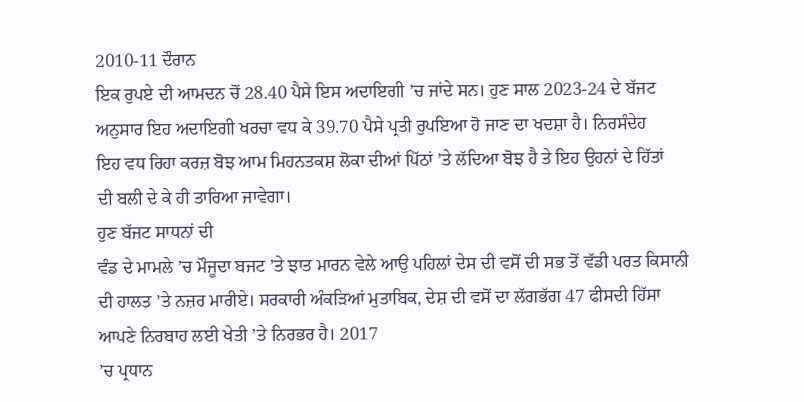2010-11 ਦੌਰਾਨ
ਇਕ ਰੁਪਏ ਦੀ ਆਮਦਨ ਚੋਂ 28.40 ਪੈਸੇ ਇਸ ਅਦਾਇਗੀ ’ਚ ਜਾਂਦੇ ਸਨ। ਹੁਣ ਸਾਲ 2023-24 ਦੇ ਬੱਜਟ
ਅਨੁਸਾਰ ਇਹ ਅਦਾਇਗੀ ਖਰਚਾ ਵਧ ਕੇ 39.70 ਪੈਸੇ ਪ੍ਰਤੀ ਰੁਪਇਆ ਹੋ ਜਾਣ ਦਾ ਖਦਸ਼ਾ ਹੈ। ਨਿਰਸੰਦੇਹ
ਇਹ ਵਧ ਰਿਹਾ ਕਰਜ਼ ਬੋਝ ਆਮ ਮਿਹਨਤਕਸ਼ ਲੋਕਾ ਦੀਆਂ ਪਿੱਠਾਂ ’ਤੇ ਲੱਦਿਆ ਬੋਝ ਹੈ ਤੇ ਇਹ ਉਹਨਾਂ ਦੇ ਹਿੱਤਾਂ
ਦੀ ਬਲੀ ਦੇ ਕੇ ਹੀ ਤਾਰਿਆ ਜਾਵੇਗਾ।
ਹੁਣ ਬੱਜਟ ਸਾਧਨਾਂ ਦੀ
ਵੰਡ ਦੇ ਮਾਮਲੇ ’ਚ ਮੌਜੂਦਾ ਬਜਟ ’ਤੇ ਝਾਤ ਮਾਰਨ ਵੇਲੇ ਆਉ ਪਹਿਲਾਂ ਦੇਸ ਦੀ ਵਸੋਂ ਦੀ ਸਭ ਤੋਂ ਵੱਡੀ ਪਰਤ ਕਿਸਾਨੀ
ਦੀ ਹਾਲਤ ’ਤੇ ਨਜ਼ਰ ਮਾਰੀਏ। ਸਰਕਾਰੀ ਅੰਕੜਿਆਂ ਮੁਤਾਬਿਕ, ਦੇਸ਼ ਦੀ ਵਸੋਂ ਦਾ ਲੱਗਭੱਗ 47 ਫੀਸਦੀ ਹਿੱਸਾ
ਆਪਣੇ ਨਿਰਬਾਹ ਲਈ ਖੇਤੀ ’ਤੇ ਨਿਰਭਰ ਹੈ। 2017
’ਚ ਪ੍ਰਧਾਨ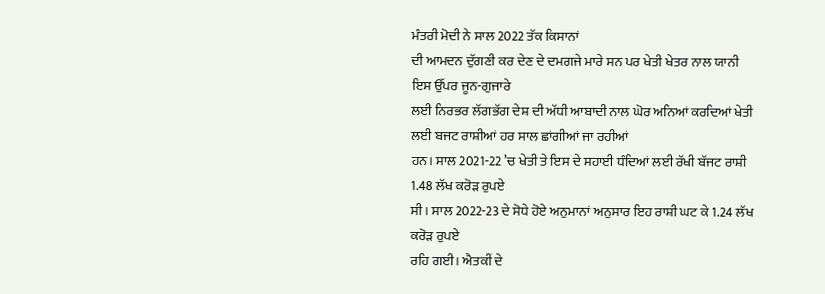ਮੰਤਰੀ ਮੋਦੀ ਨੇ ਸਾਲ 2022 ਤੱਕ ਕਿਸਾਨਾਂ
ਦੀ ਆਮਦਨ ਦੁੱਗਣੀ ਕਰ ਦੇਣ ਦੇ ਦਮਗਜੇ ਮਾਰੇ ਸਨ ਪਰ ਖੇਤੀ ਖੇਤਰ ਨਾਲ ਯਾਨੀ ਇਸ ਉੱਪਰ ਜੂਨ-ਗੁਜਾਰੇ
ਲਈ ਨਿਰਭਰ ਲੱਗਭੱਗ ਦੇਸ਼ ਦੀ ਅੱਧੀ ਆਬਾਦੀ ਨਾਲ ਘੋਰ ਅਨਿਆਂ ਕਰਦਿਆਂ ਖੇਤੀ ਲਈ ਬਜਟ ਰਾਸ਼ੀਆਂ ਹਰ ਸਾਲ ਛਾਂਗੀਆਂ ਜਾ ਰਹੀਆਂ
ਹਨ। ਸਾਲ 2021-22 ’ਚ ਖੇਤੀ ਤੇ ਇਸ ਦੇ ਸਹਾਈ ਧੰਦਿਆਂ ਲਈ ਰੱਖੀ ਬੱਜਟ ਰਾਸ਼ੀ 1.48 ਲੱਖ ਕਰੋੜ ਰੁਪਏ
ਸੀ। ਸਾਲ 2022-23 ਦੇ ਸੋਧੇ ਹੋਏ ਅਨੁਮਾਨਾਂ ਅਨੁਸਾਰ ਇਹ ਰਾਸ਼ੀ ਘਟ ਕੇ 1.24 ਲੱਖ ਕਰੋੜ ਰੁਪਏ
ਰਹਿ ਗਈ। ਐਤਕੀਂ ਦੇ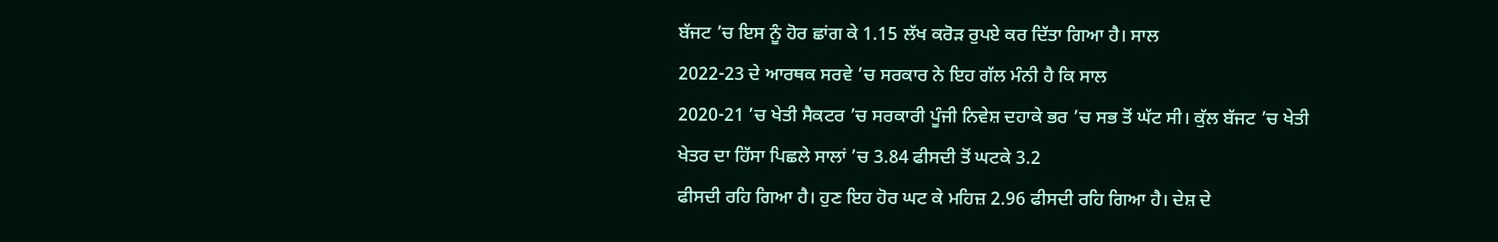ਬੱਜਟ ’ਚ ਇਸ ਨੂੰ ਹੋਰ ਛਾਂਗ ਕੇ 1.15 ਲੱਖ ਕਰੋੜ ਰੁਪਏ ਕਰ ਦਿੱਤਾ ਗਿਆ ਹੈ। ਸਾਲ
2022-23 ਦੇ ਆਰਥਕ ਸਰਵੇ ’ਚ ਸਰਕਾਰ ਨੇ ਇਹ ਗੱਲ ਮੰਨੀ ਹੈ ਕਿ ਸਾਲ
2020-21 ’ਚ ਖੇਤੀ ਸੈਕਟਰ ’ਚ ਸਰਕਾਰੀ ਪੂੰਜੀ ਨਿਵੇਸ਼ ਦਹਾਕੇ ਭਰ ’ਚ ਸਭ ਤੋਂ ਘੱਟ ਸੀ। ਕੁੱਲ ਬੱਜਟ ’ਚ ਖੇਤੀ
ਖੇਤਰ ਦਾ ਹਿੱਸਾ ਪਿਛਲੇ ਸਾਲਾਂ ’ਚ 3.84 ਫੀਸਦੀ ਤੋਂ ਘਟਕੇ 3.2
ਫੀਸਦੀ ਰਹਿ ਗਿਆ ਹੈ। ਹੁਣ ਇਹ ਹੋਰ ਘਟ ਕੇ ਮਹਿਜ਼ 2.96 ਫੀਸਦੀ ਰਹਿ ਗਿਆ ਹੈ। ਦੇਸ਼ ਦੇ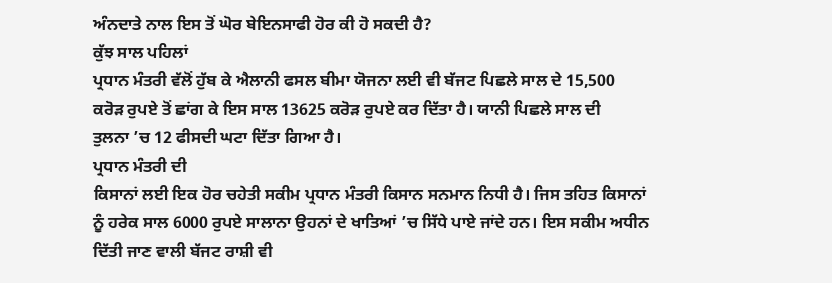ਅੰਨਦਾਤੇ ਨਾਲ ਇਸ ਤੋਂ ਘੋਰ ਬੇਇਨਸਾਫੀ ਹੋਰ ਕੀ ਹੋ ਸਕਦੀ ਹੈ?
ਕੁੱਝ ਸਾਲ ਪਹਿਲਾਂ
ਪ੍ਰਧਾਨ ਮੰਤਰੀ ਵੱਲੋਂ ਹੁੱਬ ਕੇ ਐਲਾਨੀ ਫਸਲ ਬੀਮਾ ਯੋਜਨਾ ਲਈ ਵੀ ਬੱਜਟ ਪਿਛਲੇ ਸਾਲ ਦੇ 15,500
ਕਰੋੜ ਰੁਪਏ ਤੋਂ ਛਾਂਗ ਕੇ ਇਸ ਸਾਲ 13625 ਕਰੋੜ ਰੁਪਏ ਕਰ ਦਿੱਤਾ ਹੈ। ਯਾਨੀ ਪਿਛਲੇ ਸਾਲ ਦੀ
ਤੁਲਨਾ ’ਚ 12 ਫੀਸਦੀ ਘਟਾ ਦਿੱਤਾ ਗਿਆ ਹੈ।
ਪ੍ਰਧਾਨ ਮੰਤਰੀ ਦੀ
ਕਿਸਾਨਾਂ ਲਈ ਇਕ ਹੋਰ ਚਹੇਤੀ ਸਕੀਮ ਪ੍ਰਧਾਨ ਮੰਤਰੀ ਕਿਸਾਨ ਸਨਮਾਨ ਨਿਧੀ ਹੈ। ਜਿਸ ਤਹਿਤ ਕਿਸਾਨਾਂ
ਨੂੰ ਹਰੇਕ ਸਾਲ 6000 ਰੁਪਏ ਸਾਲਾਨਾ ਉਹਨਾਂ ਦੇ ਖਾਤਿਆਂ ’ਚ ਸਿੱਧੇ ਪਾਏ ਜਾਂਦੇ ਹਨ। ਇਸ ਸਕੀਮ ਅਧੀਨ
ਦਿੱਤੀ ਜਾਣ ਵਾਲੀ ਬੱਜਟ ਰਾਸ਼ੀ ਵੀ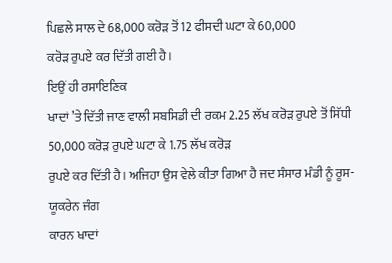ਪਿਛਲੇ ਸਾਲ ਦੇ 68,000 ਕਰੋੜ ਤੋਂ 12 ਫੀਸਦੀ ਘਟਾ ਕੇ 60,000
ਕਰੋੜ ਰੁਪਏ ਕਰ ਦਿੱਤੀ ਗਈ ਹੈ।
ਇਉਂ ਹੀ ਰਸਾਇਣਿਕ
ਖਾਦਾਂ ’ਤੇ ਦਿੱਤੀ ਜਾਣ ਵਾਲੀ ਸਬਸਿਡੀ ਦੀ ਰਕਮ 2.25 ਲੱਖ ਕਰੋੜ ਰੁਪਏ ਤੋਂ ਸਿੱਧੀ
50,000 ਕਰੋੜ ਰੁਪਏ ਘਟਾ ਕੇ 1.75 ਲੱਖ ਕਰੋੜ
ਰੁਪਏ ਕਰ ਦਿੱਤੀ ਹੈ। ਅਜਿਹਾ ਉਸ ਵੇਲੇ ਕੀਤਾ ਗਿਆ ਹੈ ਜਦ ਸੰਸਾਰ ਮੰਡੀ ਨੂੰ ਰੂਸ-ਯੂਕਰੇਨ ਜੰਗ
ਕਾਰਨ ਖਾਦਾਂ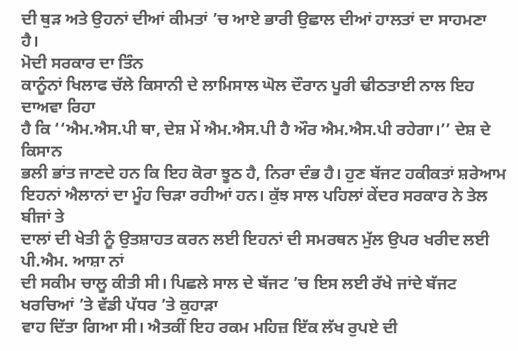ਦੀ ਥੁੜ ਅਤੇ ਉਹਨਾਂ ਦੀਆਂ ਕੀਮਤਾਂ ’ਚ ਆਏ ਭਾਰੀ ਉਛਾਲ ਦੀਆਂ ਹਾਲਤਾਂ ਦਾ ਸਾਹਮਣਾ
ਹੈ।
ਮੋਦੀ ਸਰਕਾਰ ਦਾ ਤਿੰਨ
ਕਾਨੂੰਨਾਂ ਖਿਲਾਫ ਚੱਲੇ ਕਿਸਾਨੀ ਦੇ ਲਾਮਿਸਾਲ ਘੋਲ ਦੌਰਾਨ ਪੂਰੀ ਢੀਠਤਾਈ ਨਾਲ ਇਹ ਦਾਅਵਾ ਰਿਹਾ
ਹੈ ਕਿ ‘‘ਐਮ.ਐਸ.ਪੀ ਥਾ, ਦੇਸ਼ ਮੇਂ ਐਮ.ਐਸ.ਪੀ ਹੈ ਔਰ ਐਮ.ਐਸ.ਪੀ ਰਹੇਗਾ।’’ ਦੇਸ਼ ਦੇ ਕਿਸਾਨ
ਭਲੀ ਭਾਂਤ ਜਾਣਦੇ ਹਨ ਕਿ ਇਹ ਕੋਰਾ ਝੂਠ ਹੈ, ਨਿਰਾ ਦੰਭ ਹੈ। ਹੁਣ ਬੱਜਟ ਹਕੀਕਤਾਂ ਸ਼ਰੇਆਮ
ਇਹਨਾਂ ਐਲਾਨਾਂ ਦਾ ਮੂੰਹ ਚਿੜਾ ਰਹੀਆਂ ਹਨ। ਕੁੱਝ ਸਾਲ ਪਹਿਲਾਂ ਕੇਂਦਰ ਸਰਕਾਰ ਨੇ ਤੇਲ ਬੀਜਾਂ ਤੇ
ਦਾਲਾਂ ਦੀ ਖੇਤੀ ਨੂੰ ਉਤਸ਼ਾਹਤ ਕਰਨ ਲਈ ਇਹਨਾਂ ਦੀ ਸਮਰਥਨ ਮੁੱਲ ਉਪਰ ਖਰੀਦ ਲਈ ਪੀ.ਐਮ. ਆਸ਼ਾ ਨਾਂ
ਦੀ ਸਕੀਮ ਚਾਲੂ ਕੀਤੀ ਸੀ। ਪਿਛਲੇ ਸਾਲ ਦੇ ਬੱਜਟ ’ਚ ਇਸ ਲਈ ਰੱਖੇ ਜਾਂਦੇ ਬੱਜਟ ਖਰਚਿਆਂ ’ਤੇ ਵੱਡੀ ਪੱਧਰ ’ਤੇ ਕੁਹਾੜਾ
ਵਾਹ ਦਿੱਤਾ ਗਿਆ ਸੀ। ਐਤਕੀਂ ਇਹ ਰਕਮ ਮਹਿਜ਼ ਇੱਕ ਲੱਖ ਰੁਪਏ ਦੀ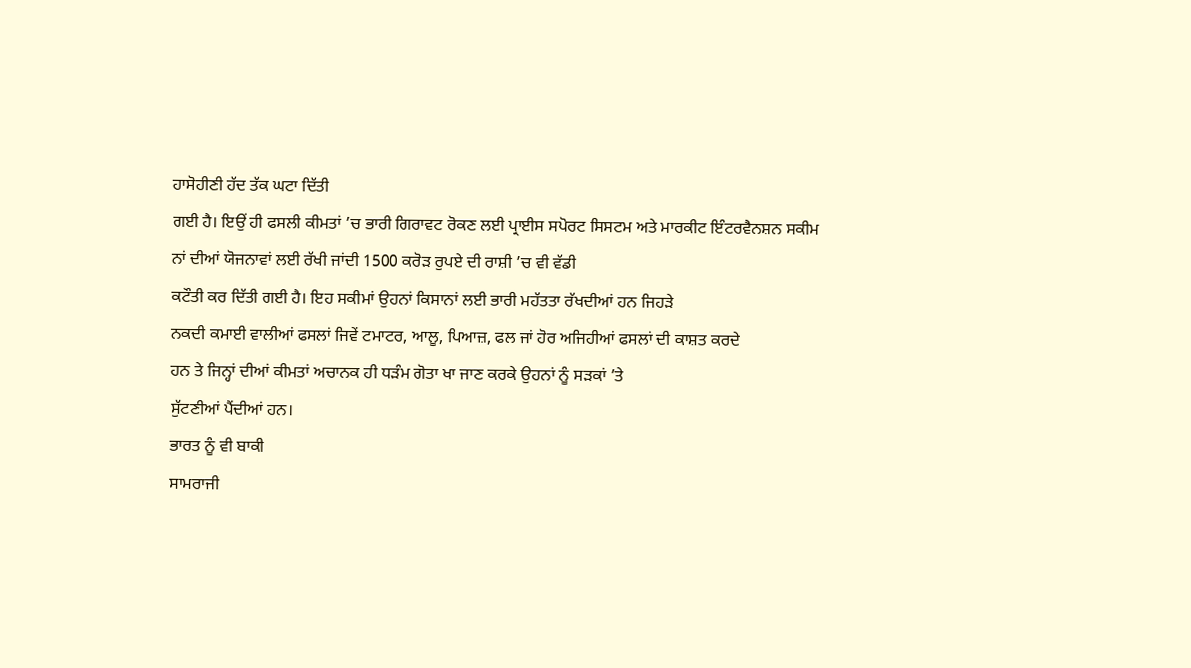ਹਾਸੋਹੀਣੀ ਹੱਦ ਤੱਕ ਘਟਾ ਦਿੱਤੀ
ਗਈ ਹੈ। ਇਉਂ ਹੀ ਫਸਲੀ ਕੀਮਤਾਂ ’ਚ ਭਾਰੀ ਗਿਰਾਵਟ ਰੋਕਣ ਲਈ ਪ੍ਰਾਈਸ ਸਪੋਰਟ ਸਿਸਟਮ ਅਤੇ ਮਾਰਕੀਟ ਇੰਟਰਵੈਨਸ਼ਨ ਸਕੀਮ
ਨਾਂ ਦੀਆਂ ਯੋਜਨਾਵਾਂ ਲਈ ਰੱਖੀ ਜਾਂਦੀ 1500 ਕਰੋੜ ਰੁਪਏ ਦੀ ਰਾਸ਼ੀ ’ਚ ਵੀ ਵੱਡੀ
ਕਟੌਤੀ ਕਰ ਦਿੱਤੀ ਗਈ ਹੈ। ਇਹ ਸਕੀਮਾਂ ਉਹਨਾਂ ਕਿਸਾਨਾਂ ਲਈ ਭਾਰੀ ਮਹੱਤਤਾ ਰੱਖਦੀਆਂ ਹਨ ਜਿਹੜੇ
ਨਕਦੀ ਕਮਾਈ ਵਾਲੀਆਂ ਫਸਲਾਂ ਜਿਵੇਂ ਟਮਾਟਰ, ਆਲੂ, ਪਿਆਜ਼, ਫਲ ਜਾਂ ਹੋਰ ਅਜਿਹੀਆਂ ਫਸਲਾਂ ਦੀ ਕਾਸ਼ਤ ਕਰਦੇ
ਹਨ ਤੇ ਜਿਨ੍ਹਾਂ ਦੀਆਂ ਕੀਮਤਾਂ ਅਚਾਨਕ ਹੀ ਧੜੰਮ ਗੋਤਾ ਖਾ ਜਾਣ ਕਰਕੇ ਉਹਨਾਂ ਨੂੰ ਸੜਕਾਂ ’ਤੇ
ਸੁੱਟਣੀਆਂ ਪੈਂਦੀਆਂ ਹਨ।
ਭਾਰਤ ਨੂੰ ਵੀ ਬਾਕੀ
ਸਾਮਰਾਜੀ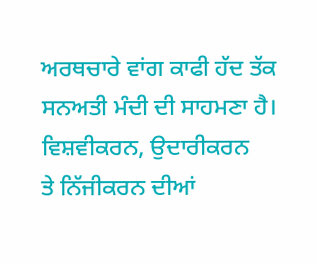ਅਰਥਚਾਰੇ ਵਾਂਗ ਕਾਫੀ ਹੱਦ ਤੱਕ ਸਨਅਤੀ ਮੰਦੀ ਦੀ ਸਾਹਮਣਾ ਹੈ। ਵਿਸ਼ਵੀਕਰਨ, ਉਦਾਰੀਕਰਨ
ਤੇ ਨਿੱਜੀਕਰਨ ਦੀਆਂ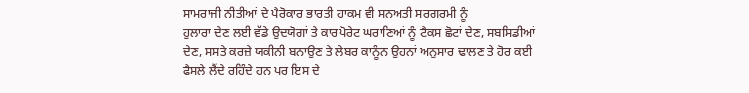ਸਾਮਰਾਜੀ ਨੀਤੀਆਂ ਦੇ ਪੈਰੋਕਾਰ ਭਾਰਤੀ ਹਾਕਮ ਵੀ ਸਨਅਤੀ ਸਰਗਰਮੀ ਨੂੰ
ਹੁਲਾਰਾ ਦੇਣ ਲਈ ਵੱਡੇ ਉਦਯੋਗਾਂ ਤੇ ਕਾਰਪੋਰੇਟ ਘਰਾਣਿਆਂ ਨੂੰ ਟੈਕਸ ਛੋਟਾਂ ਦੇਣ, ਸਬਸਿਡੀਆਂ
ਦੇਣ, ਸਸਤੇ ਕਰਜ਼ੇ ਯਕੀਨੀ ਬਨਾਉਣ ਤੇ ਲੇਬਰ ਕਾਨੂੰਨ ਉਹਨਾਂ ਅਨੁਸਾਰ ਢਾਲਣ ਤੇ ਹੋਰ ਕਈ
ਫੈਸਲੇ ਲੈਂਦੇ ਰਹਿੰਦੇ ਹਨ ਪਰ ਇਸ ਦੇ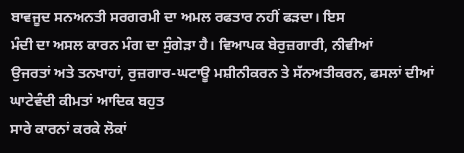ਬਾਵਜੂਦ ਸਨਅਨਤੀ ਸਰਗਰਮੀ ਦਾ ਅਮਲ ਰਫਤਾਰ ਨਹੀਂ ਫੜਦਾ। ਇਸ
ਮੰਦੀ ਦਾ ਅਸਲ ਕਾਰਨ ਮੰਗ ਦਾ ਸੁੰਗੇੜਾ ਹੈ। ਵਿਆਪਕ ਬੇਰੁਜ਼ਗਾਰੀ, ਨੀਵੀਆਂ
ਉਜਰਤਾਂ ਅਤੇ ਤਨਖਾਹਾਂ, ਰੁਜ਼ਗਾਰ-ਘਟਾਊ ਮਸ਼ੀਨੀਕਰਨ ਤੇ ਸੱਨਅਤੀਕਰਨ, ਫਸਲਾਂ ਦੀਆਂ ਘਾਟੇਵੰਦੀ ਕੀਮਤਾਂ ਆਦਿਕ ਬਹੁਤ
ਸਾਰੇ ਕਾਰਨਾਂ ਕਰਕੇ ਲੋਕਾਂ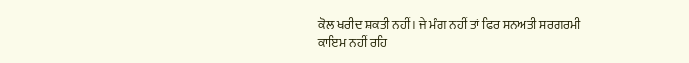ਕੋਲ ਖਰੀਦ ਸ਼ਕਤੀ ਨਹੀਂ। ਜੇ ਮੰਗ ਨਹੀਂ ਤਾਂ ਫਿਰ ਸਨਅਤੀ ਸਰਗਰਮੀ
ਕਾਇਮ ਨਹੀਂ ਰਹਿ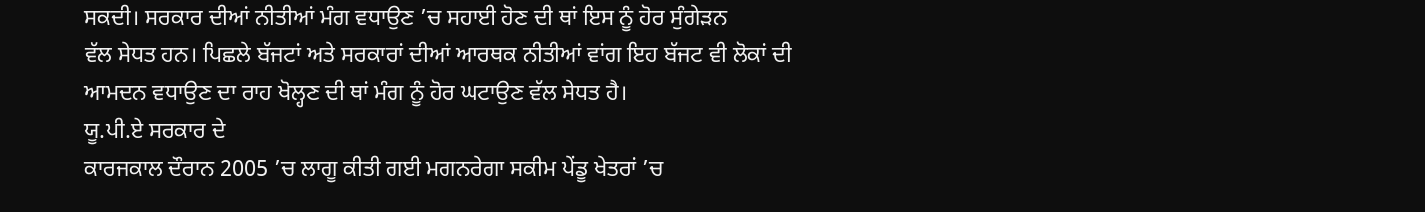ਸਕਦੀ। ਸਰਕਾਰ ਦੀਆਂ ਨੀਤੀਆਂ ਮੰਗ ਵਧਾਉਣ ’ਚ ਸਹਾਈ ਹੋਣ ਦੀ ਥਾਂ ਇਸ ਨੂੰ ਹੋਰ ਸੁੰਗੇੜਨ
ਵੱਲ ਸੇਧਤ ਹਨ। ਪਿਛਲੇ ਬੱਜਟਾਂ ਅਤੇ ਸਰਕਾਰਾਂ ਦੀਆਂ ਆਰਥਕ ਨੀਤੀਆਂ ਵਾਂਗ ਇਹ ਬੱਜਟ ਵੀ ਲੋਕਾਂ ਦੀ
ਆਮਦਨ ਵਧਾਉਣ ਦਾ ਰਾਹ ਖੋਲ੍ਹਣ ਦੀ ਥਾਂ ਮੰਗ ਨੂੰ ਹੋਰ ਘਟਾਉਣ ਵੱਲ ਸੇਧਤ ਹੈ।
ਯੂ.ਪੀ.ਏ ਸਰਕਾਰ ਦੇ
ਕਾਰਜਕਾਲ ਦੌਰਾਨ 2005 ’ਚ ਲਾਗੂ ਕੀਤੀ ਗਈ ਮਗਨਰੇਗਾ ਸਕੀਮ ਪੇਂਡੂ ਖੇਤਰਾਂ ’ਚ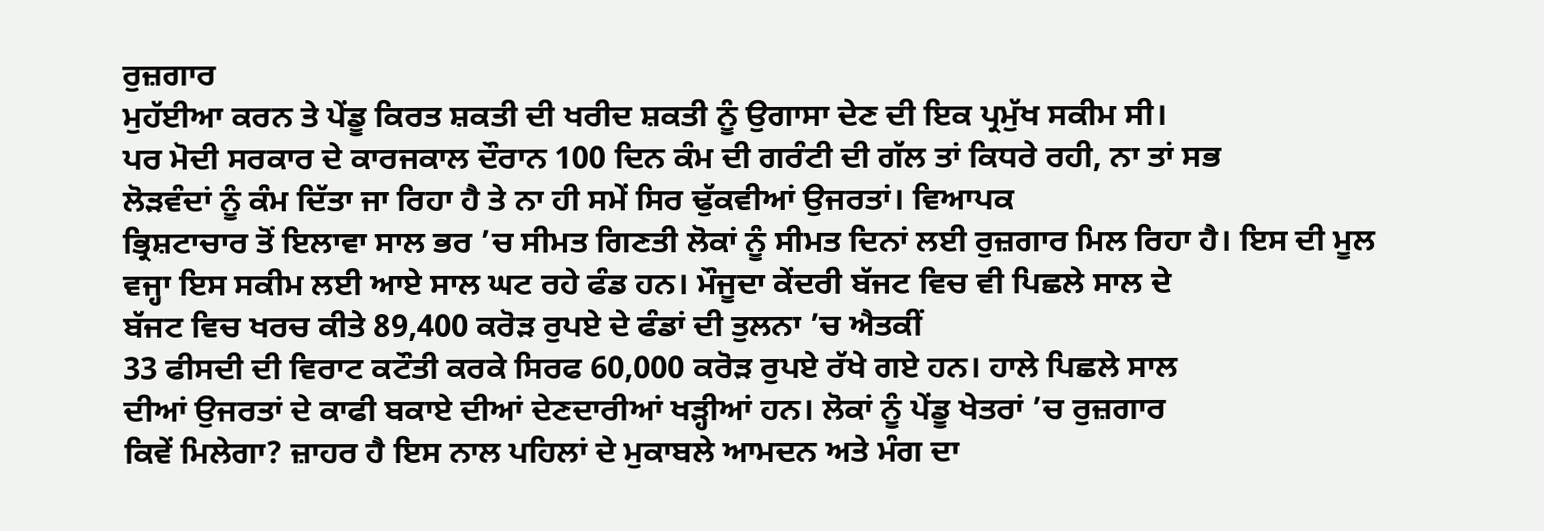ਰੁਜ਼ਗਾਰ
ਮੁਹੱਈਆ ਕਰਨ ਤੇ ਪੇਂਡੂ ਕਿਰਤ ਸ਼ਕਤੀ ਦੀ ਖਰੀਦ ਸ਼ਕਤੀ ਨੂੰ ਉਗਾਸਾ ਦੇਣ ਦੀ ਇਕ ਪ੍ਰਮੁੱਖ ਸਕੀਮ ਸੀ।
ਪਰ ਮੋਦੀ ਸਰਕਾਰ ਦੇ ਕਾਰਜਕਾਲ ਦੌਰਾਨ 100 ਦਿਨ ਕੰਮ ਦੀ ਗਰੰਟੀ ਦੀ ਗੱਲ ਤਾਂ ਕਿਧਰੇ ਰਹੀ, ਨਾ ਤਾਂ ਸਭ
ਲੋੜਵੰਦਾਂ ਨੂੰ ਕੰਮ ਦਿੱਤਾ ਜਾ ਰਿਹਾ ਹੈ ਤੇ ਨਾ ਹੀ ਸਮੇਂ ਸਿਰ ਢੁੱਕਵੀਆਂ ਉਜਰਤਾਂ। ਵਿਆਪਕ
ਭ੍ਰਿਸ਼ਟਾਚਾਰ ਤੋਂ ਇਲਾਵਾ ਸਾਲ ਭਰ ’ਚ ਸੀਮਤ ਗਿਣਤੀ ਲੋਕਾਂ ਨੂੰ ਸੀਮਤ ਦਿਨਾਂ ਲਈ ਰੁਜ਼ਗਾਰ ਮਿਲ ਰਿਹਾ ਹੈ। ਇਸ ਦੀ ਮੂਲ
ਵਜ੍ਹਾ ਇਸ ਸਕੀਮ ਲਈ ਆਏ ਸਾਲ ਘਟ ਰਹੇ ਫੰਡ ਹਨ। ਮੌਜੂਦਾ ਕੇਂਦਰੀ ਬੱਜਟ ਵਿਚ ਵੀ ਪਿਛਲੇ ਸਾਲ ਦੇ
ਬੱਜਟ ਵਿਚ ਖਰਚ ਕੀਤੇ 89,400 ਕਰੋੜ ਰੁਪਏ ਦੇ ਫੰਡਾਂ ਦੀ ਤੁਲਨਾ ’ਚ ਐਤਕੀਂ
33 ਫੀਸਦੀ ਦੀ ਵਿਰਾਟ ਕਟੌਤੀ ਕਰਕੇ ਸਿਰਫ 60,000 ਕਰੋੜ ਰੁਪਏ ਰੱਖੇ ਗਏ ਹਨ। ਹਾਲੇ ਪਿਛਲੇ ਸਾਲ
ਦੀਆਂ ਉਜਰਤਾਂ ਦੇ ਕਾਫੀ ਬਕਾਏ ਦੀਆਂ ਦੇਣਦਾਰੀਆਂ ਖੜ੍ਹੀਆਂ ਹਨ। ਲੋਕਾਂ ਨੂੰ ਪੇਂਡੂ ਖੇਤਰਾਂ ’ਚ ਰੁਜ਼ਗਾਰ
ਕਿਵੇਂ ਮਿਲੇਗਾ? ਜ਼ਾਹਰ ਹੈ ਇਸ ਨਾਲ ਪਹਿਲਾਂ ਦੇ ਮੁਕਾਬਲੇ ਆਮਦਨ ਅਤੇ ਮੰਗ ਦਾ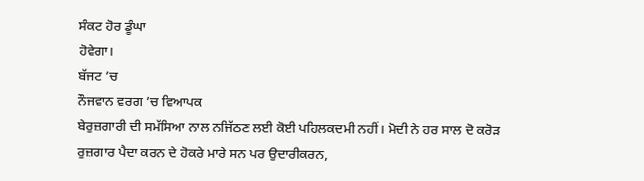ਸੰਕਟ ਹੋਰ ਡੂੰਘਾ
ਹੋਵੇਗਾ।
ਬੱਜਟ ’ਚ
ਨੌਜਵਾਨ ਵਰਗ ’ਚ ਵਿਆਪਕ
ਬੇਰੁਜ਼ਗਾਰੀ ਦੀ ਸਮੱਸਿਆ ਨਾਲ ਨਜਿੱਠਣ ਲਈ ਕੋਈ ਪਹਿਲਕਦਮੀ ਨਹੀਂ। ਮੋਦੀ ਨੇ ਹਰ ਸਾਲ ਦੋ ਕਰੋੜ
ਰੁਜ਼ਗਾਰ ਪੈਦਾ ਕਰਨ ਦੇ ਹੋਕਰੇ ਮਾਰੇ ਸਨ ਪਰ ਉਦਾਰੀਕਰਨ,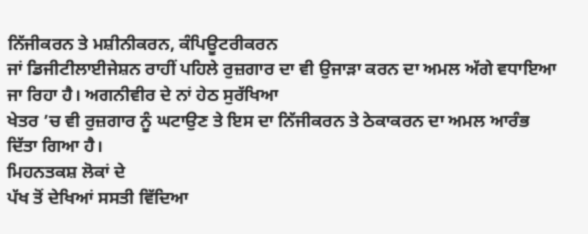ਨਿੱਜੀਕਰਨ ਤੇ ਮਸ਼ੀਨੀਕਰਨ, ਕੰਪਿਊਟਰੀਕਰਨ
ਜਾਂ ਡਿਜੀਟੀਲਾਈਜੇਸ਼ਨ ਰਾਹੀਂ ਪਹਿਲੇ ਰੁਜ਼ਗਾਰ ਦਾ ਵੀ ਉਜਾੜਾ ਕਰਨ ਦਾ ਅਮਲ ਅੱਗੇ ਵਧਾਇਆ ਜਾ ਰਿਹਾ ਹੈ। ਅਗਨੀਵੀਰ ਦੇ ਨਾਂ ਹੇਠ ਸੁਰੱਖਿਆ
ਖੇਤਰ ’ਚ ਵੀ ਰੁਜ਼ਗਾਰ ਨੂੰ ਘਟਾਉਣ ਤੇ ਇਸ ਦਾ ਨਿੱਜੀਕਰਨ ਤੇ ਠੇਕਾਕਰਨ ਦਾ ਅਮਲ ਆਰੰਭ
ਦਿੱਤਾ ਗਿਆ ਹੈ।
ਮਿਹਨਤਕਸ਼ ਲੋਕਾਂ ਦੇ
ਪੱਖ ਤੋਂ ਦੇਖਿਆਂ ਸਸਤੀ ਵਿੱਦਿਆ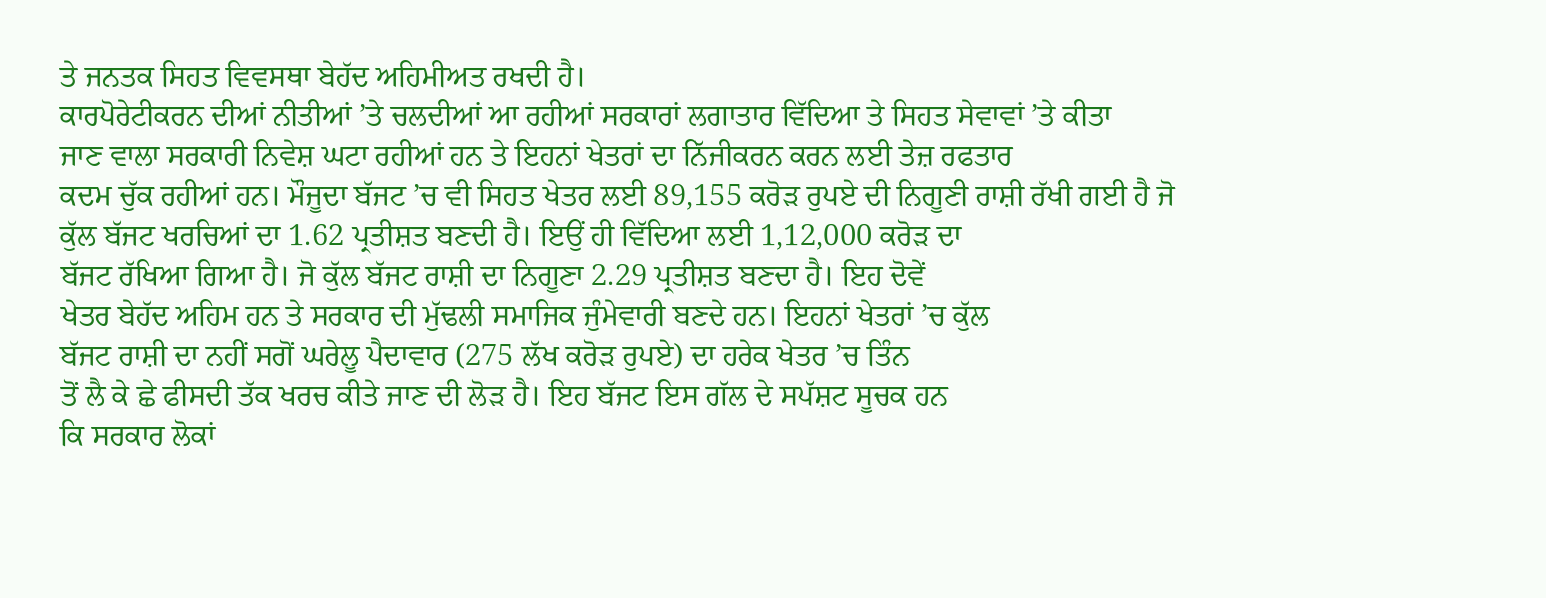ਤੇ ਜਨਤਕ ਸਿਹਤ ਵਿਵਸਥਾ ਬੇਹੱਦ ਅਹਿਮੀਅਤ ਰਖਦੀ ਹੈ।
ਕਾਰਪੋਰੇਟੀਕਰਨ ਦੀਆਂ ਨੀਤੀਆਂ ’ਤੇ ਚਲਦੀਆਂ ਆ ਰਹੀਆਂ ਸਰਕਾਰਾਂ ਲਗਾਤਾਰ ਵਿੱਦਿਆ ਤੇ ਸਿਹਤ ਸੇਵਾਵਾਂ ’ਤੇ ਕੀਤਾ
ਜਾਣ ਵਾਲਾ ਸਰਕਾਰੀ ਨਿਵੇਸ਼ ਘਟਾ ਰਹੀਆਂ ਹਨ ਤੇ ਇਹਨਾਂ ਖੇਤਰਾਂ ਦਾ ਨਿੱਜੀਕਰਨ ਕਰਨ ਲਈ ਤੇਜ਼ ਰਫਤਾਰ
ਕਦਮ ਚੁੱਕ ਰਹੀਆਂ ਹਨ। ਮੌਜੂਦਾ ਬੱਜਟ ’ਚ ਵੀ ਸਿਹਤ ਖੇਤਰ ਲਈ 89,155 ਕਰੋੜ ਰੁਪਏ ਦੀ ਨਿਗੂਣੀ ਰਾਸ਼ੀ ਰੱਖੀ ਗਈ ਹੈ ਜੋ
ਕੁੱਲ ਬੱਜਟ ਖਰਚਿਆਂ ਦਾ 1.62 ਪ੍ਰਤੀਸ਼ਤ ਬਣਦੀ ਹੈ। ਇਉਂ ਹੀ ਵਿੱਦਿਆ ਲਈ 1,12,000 ਕਰੋੜ ਦਾ
ਬੱਜਟ ਰੱਖਿਆ ਗਿਆ ਹੈ। ਜੋ ਕੁੱਲ ਬੱਜਟ ਰਾਸ਼ੀ ਦਾ ਨਿਗੂਣਾ 2.29 ਪ੍ਰਤੀਸ਼ਤ ਬਣਦਾ ਹੈ। ਇਹ ਦੋਵੇਂ
ਖੇਤਰ ਬੇਹੱਦ ਅਹਿਮ ਹਨ ਤੇ ਸਰਕਾਰ ਦੀ ਮੁੱਢਲੀ ਸਮਾਜਿਕ ਜੁੰਮੇਵਾਰੀ ਬਣਦੇ ਹਨ। ਇਹਨਾਂ ਖੇਤਰਾਂ ’ਚ ਕੁੱਲ
ਬੱਜਟ ਰਾਸ਼ੀ ਦਾ ਨਹੀਂ ਸਗੋਂ ਘਰੇਲੂ ਪੈਦਾਵਾਰ (275 ਲੱਖ ਕਰੋੜ ਰੁਪਏ) ਦਾ ਹਰੇਕ ਖੇਤਰ ’ਚ ਤਿੰਨ
ਤੋਂ ਲੈ ਕੇ ਛੇ ਫੀਸਦੀ ਤੱਕ ਖਰਚ ਕੀਤੇ ਜਾਣ ਦੀ ਲੋੜ ਹੈ। ਇਹ ਬੱਜਟ ਇਸ ਗੱਲ ਦੇ ਸਪੱਸ਼ਟ ਸੂਚਕ ਹਨ
ਕਿ ਸਰਕਾਰ ਲੋਕਾਂ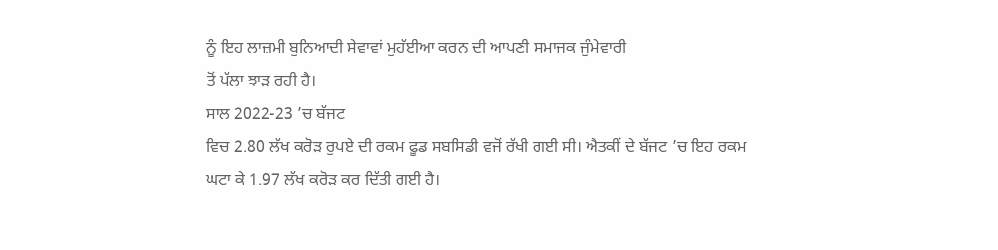ਨੂੰ ਇਹ ਲਾਜ਼ਮੀ ਬੁਨਿਆਦੀ ਸੇਵਾਵਾਂ ਮੁਹੱਈਆ ਕਰਨ ਦੀ ਆਪਣੀ ਸਮਾਜਕ ਜੁੰਮੇਵਾਰੀ
ਤੋਂ ਪੱਲਾ ਝਾੜ ਰਹੀ ਹੈ।
ਸਾਲ 2022-23 ’ਚ ਬੱਜਟ
ਵਿਚ 2.80 ਲੱਖ ਕਰੋੜ ਰੁਪਏ ਦੀ ਰਕਮ ਫੂਡ ਸਬਸਿਡੀ ਵਜੋਂ ਰੱਖੀ ਗਈ ਸੀ। ਐਤਕੀਂ ਦੇ ਬੱਜਟ ’ਚ ਇਹ ਰਕਮ
ਘਟਾ ਕੇ 1.97 ਲੱਖ ਕਰੋੜ ਕਰ ਦਿੱਤੀ ਗਈ ਹੈ।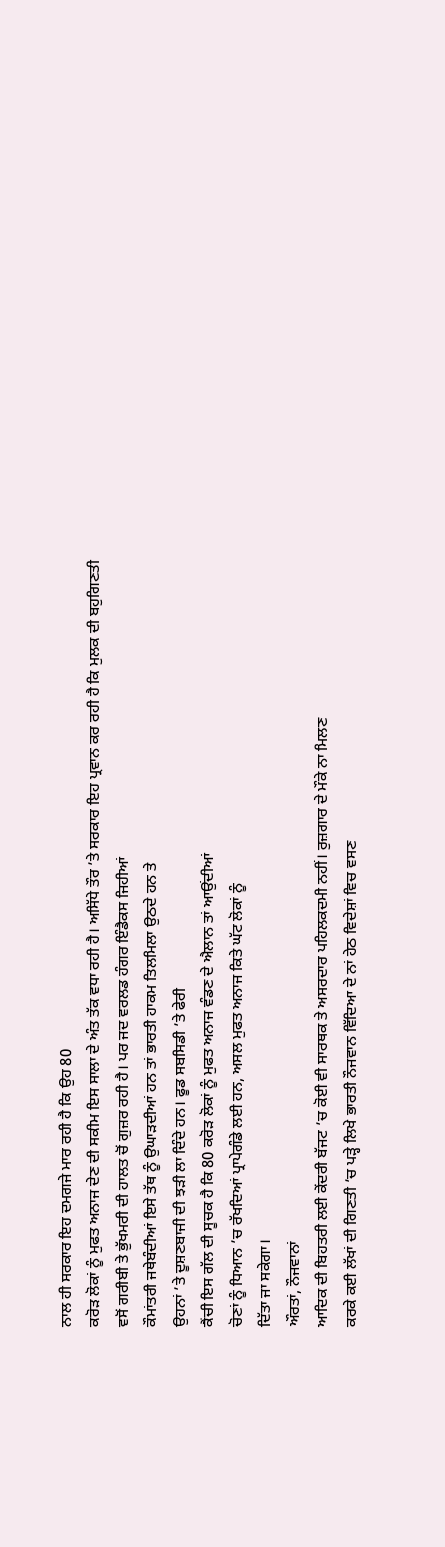ਨਾਲ ਹੀ ਸਰਕਾਰ ਇਹ ਦਮਗਜੇ ਮਾਰ ਰਹੀ ਹੈ ਕਿ ਉਹ 80
ਕਰੋੜ ਲੋਕਾਂ ਨੂੰ ਮੁਫਤ ਅਨਾਜ ਦੇਣ ਦੀ ਸਕੀਮ ਇਸ ਸਾਲਾ ਦੇ ਅੰਤ ਤੱਕ ਵਧਾ ਰਹੀ ਹੈ। ਅਸਿੱਧੇ ਤੌਰ ’ਤੇ ਸਰਕਾਰ ਇਹ ਪ੍ਰਵਾਨ ਕਰ ਰਹੀ ਹੈ ਕਿ ਮੁਲਕ ਦੀ ਬਹੁਗਿਣਤੀ
ਵਸੋਂ ਗਰੀਬੀ ਤੇ ਭੁੱਖਮਰੀ ਦੀ ਹਾਲਤ ਚੋਂ ਗੁਜ਼ਰ ਰਹੀ ਹੈ। ਪਰ ਜਦ ਵਰਲਡ ਹੰਗਰ ਇੰਡੈਕਸ ਜਿਹੀਆਂ
ਕੌਮਾਂਤਰੀ ਜਥੇਬੰਦੀਆਂ ਇਸੇ ਤੱਥ ਨੂੰ ਉਘਾੜਦੀਆਂ ਹਨ ਤਾਂ ਭਾਰਤੀ ਹਾਕਮ ਤਿਲਮਿਲਾ ਉਠਦੇ ਹਨ ਤੇ
ਉਹਨਾਂ ’ਤੇ ਦੂਸ਼ਣਬਾਜੀ ਦੀ ਝੜੀ ਲਾ ਦਿੰਦੇ ਹਨ। ਫੂਡ ਸਬਸਿਡੀ ’ਤੇ ਫੇਰੀ
ਕੈਂਚੀ ਇਸ ਗੱਲ ਦੀ ਸੂਚਕ ਹੈ ਕਿ 80 ਕਰੋੜ ਲੋਕਾਂ ਨੂੰ ਮੁਫਤ ਅਨਾਜ ਵੰਡਣ ਦੇ ਐਲਾਨ ਤਾਂ ਆਉਂਦੀਆਂ
ਚੋਣਾਂ ਨੂੰ ਧਿਆਨ ’ਚ ਰੱਖਦਿਆਂ ਪ੍ਰਾਪੇਗੰਡੇ ਲਈ ਹਨ, ਅਸਲ ਮੁਫਤ ਅਨਾਜ ਕਿਤੇ ਘੱਟ ਲੋਕਾਂ ਨੂੰ
ਦਿੱਤਾ ਜਾ ਸਕੇਗਾ।
ਔਰਤਾਂ, ਨੌਜਵਾਨਾਂ
ਆਦਿਕ ਦੀ ਬਿਹਤਰੀ ਲਈ ਕੇਂਦਰੀ ਬੱਜਟ ’ਚ ਕੋਈ ਵੀ ਸਾਰਥਕ ਤੇ ਅਸਰਦਾਰ ਪਹਿਲਕਦਮੀ ਨਹੀਂ। ਰੁਜ਼ਗਾਰ ਦੇ ਮੌਕੇ ਨਾ ਮਿਲਣ
ਕਰਕੇ ਕਈ ਲੱਖਾਂ ਦੀ ਗਿਣਤੀ ’ਚ ਪੜ੍ਹੇ ਲਿਖੇ ਭਾਰਤੀ ਨੌਜਵਾਨ ਵਿੱਦਿਆ ਦੇ ਨਾਂ ਹੇਠ ਵਿਦੇਸ਼ਾਂ ਵਿਚ ਵਸਣ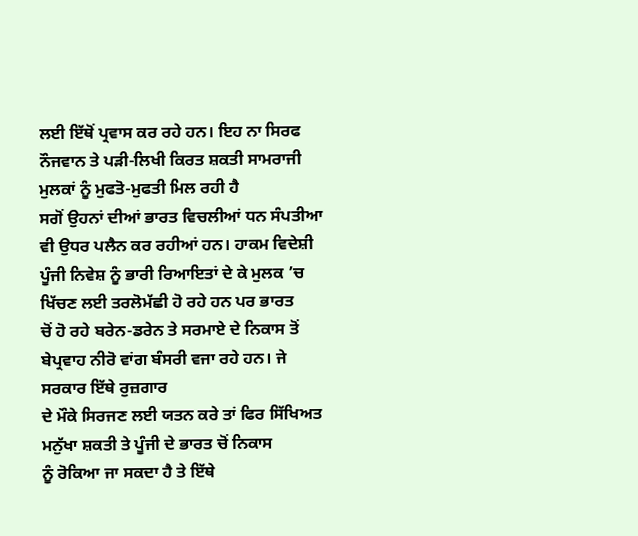ਲਈ ਇੱਥੋਂ ਪ੍ਰਵਾਸ ਕਰ ਰਹੇ ਹਨ। ਇਹ ਨਾ ਸਿਰਫ
ਨੌਜਵਾਨ ਤੇ ਪੜੀ-ਲਿਖੀ ਕਿਰਤ ਸ਼ਕਤੀ ਸਾਮਰਾਜੀ ਮੁਲਕਾਂ ਨੂੰ ਮੁਫਤੋ-ਮੁਫਤੀ ਮਿਲ ਰਹੀ ਹੈ
ਸਗੋਂ ਉਹਨਾਂ ਦੀਆਂ ਭਾਰਤ ਵਿਚਲੀਆਂ ਧਨ ਸੰਪਤੀਆ ਵੀ ਉਧਰ ਪਲੈਨ ਕਰ ਰਹੀਆਂ ਹਨ। ਹਾਕਮ ਵਿਦੇਸ਼ੀ
ਪੂੰਜੀ ਨਿਵੇਸ਼ ਨੂੰ ਭਾਰੀ ਰਿਆਇਤਾਂ ਦੇ ਕੇ ਮੁਲਕ ’ਚ ਖਿੱਚਣ ਲਈ ਤਰਲੋਮੱਛੀ ਹੋ ਰਹੇ ਹਨ ਪਰ ਭਾਰਤ
ਚੋਂ ਹੋ ਰਹੇ ਬਰੇਨ-ਡਰੇਨ ਤੇ ਸਰਮਾਏ ਦੇ ਨਿਕਾਸ ਤੋਂ ਬੇਪ੍ਰਵਾਹ ਨੀਰੋ ਵਾਂਗ ਬੰਸਰੀ ਵਜਾ ਰਹੇ ਹਨ। ਜੇ ਸਰਕਾਰ ਇੱਥੇ ਰੁਜ਼ਗਾਰ
ਦੇ ਮੌਕੇ ਸਿਰਜਣ ਲਈ ਯਤਨ ਕਰੇ ਤਾਂ ਫਿਰ ਸਿੱਖਿਅਤ ਮਨੁੱਖਾ ਸ਼ਕਤੀ ਤੇ ਪੂੰਜੀ ਦੇ ਭਾਰਤ ਚੋਂ ਨਿਕਾਸ
ਨੂੰ ਰੋਕਿਆ ਜਾ ਸਕਦਾ ਹੈ ਤੇ ਇੱਥੇ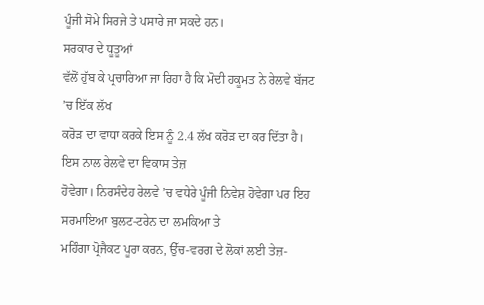ਪੂੰਜੀ ਸੋਮੇ ਸਿਰਜੇ ਤੇ ਪਸਾਰੇ ਜਾ ਸਕਦੇ ਹਨ।
ਸਰਕਾਰ ਦੇ ਧੂਤੂਆਂ
ਵੱਲੋਂ ਹੁੱਬ ਕੇ ਪ੍ਰਚਾਰਿਆ ਜਾ ਰਿਹਾ ਹੈ ਕਿ ਮੋਦੀ ਹਕੂਮਤ ਨੇ ਰੇਲਵੇ ਬੱਜਟ ’ਚ ਇੱਕ ਲੱਖ
ਕਰੋੜ ਦਾ ਵਾਧਾ ਕਰਕੇ ਇਸ ਨੂੰ 2.4 ਲੱਖ ਕਰੋੜ ਦਾ ਕਰ ਦਿੱਤਾ ਹੈ। ਇਸ ਨਾਲ ਰੇਲਵੇ ਦਾ ਵਿਕਾਸ ਤੇਜ਼
ਹੋਵੇਗਾ। ਨਿਰਸੰਦੇਹ ਰੇਲਵੇ ’ਚ ਵਧੇਰੇ ਪੂੰਜੀ ਨਿਵੇਸ਼ ਹੋਵੇਗਾ ਪਰ ਇਹ ਸਰਮਾਇਆ ਬੁਲਟ-ਟਰੇਨ ਦਾ ਲਮਕਿਆ ਤੇ
ਮਹਿੰਗਾ ਪ੍ਰੋਜੈਕਟ ਪੂਰਾ ਕਰਨ, ਉੱਚ-ਵਰਗ ਦੇ ਲੋਕਾਂ ਲਈ ਤੇਜ਼-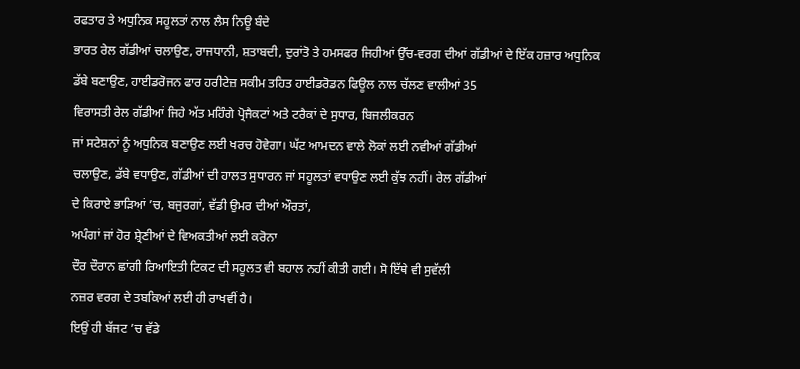ਰਫਤਾਰ ਤੇ ਅਧੁਨਿਕ ਸਹੂਲਤਾਂ ਨਾਲ ਲੈਸ ਨਿਊ ਬੰਦੇ
ਭਾਰਤ ਰੇਲ ਗੱਡੀਆਂ ਚਲਾਉਣ, ਰਾਜਧਾਨੀ, ਸ਼ਤਾਬਦੀ, ਦੁਰਾਂਤੋ ਤੇ ਹਮਸਫਰ ਜਿਹੀਆਂ ਉੱਚ-ਵਰਗ ਦੀਆਂ ਗੱਡੀਆਂ ਦੇ ਇੱਕ ਹਜ਼ਾਰ ਅਧੁਨਿਕ
ਡੱਬੇ ਬਣਾਉਣ, ਹਾਈਡਰੋਜਨ ਫਾਰ ਹਰੀਟੇਜ਼ ਸਕੀਮ ਤਹਿਤ ਹਾਈਡਰੋਡਨ ਫਿਊਲ ਨਾਲ ਚੱਲਣ ਵਾਲੀਆਂ 35
ਵਿਰਾਸਤੀ ਰੇਲ ਗੱਡੀਆਂ ਜਿਹੇ ਅੱਤ ਮਹਿੰਗੇ ਪ੍ਰੋਜੈਕਟਾਂ ਅਤੇ ਟਰੈਕਾਂ ਦੇ ਸੁਧਾਰ, ਬਿਜਲੀਕਰਨ
ਜਾਂ ਸਟੇਸ਼ਨਾਂ ਨੂੰ ਅਧੁਨਿਕ ਬਣਾਉਣ ਲਈ ਖਰਚ ਹੋਵੇਗਾ। ਘੱਟ ਆਮਦਨ ਵਾਲੇ ਲੋਕਾਂ ਲਈ ਨਵੀਆਂ ਗੱਡੀਆਂ
ਚਲਾਉਣ, ਡੱਬੇ ਵਧਾਉਣ, ਗੱਡੀਆਂ ਦੀ ਹਾਲਤ ਸੁਧਾਰਨ ਜਾਂ ਸਹੂਲਤਾਂ ਵਧਾਉਣ ਲਈ ਕੁੱਝ ਨਹੀਂ। ਰੇਲ ਗੱਡੀਆਂ
ਦੇ ਕਿਰਾਏ ਭਾੜਿਆਂ ’ਚ, ਬਜੁਰਗਾਂ, ਵੱਡੀ ਉਮਰ ਦੀਆਂ ਔਰਤਾਂ,
ਅਪੰਗਾਂ ਜਾਂ ਹੋਰ ਸ਼੍ਰੇਣੀਆਂ ਦੇ ਵਿਅਕਤੀਆਂ ਲਈ ਕਰੋਨਾ
ਦੌਰ ਦੌਰਾਨ ਛਾਂਗੀ ਰਿਆਇਤੀ ਟਿਕਟ ਦੀ ਸਹੂਲਤ ਵੀ ਬਹਾਲ ਨਹੀਂ ਕੀਤੀ ਗਈ। ਸੋ ਇੱਥੇ ਵੀ ਸੁਵੱਲੀ
ਨਜ਼ਰ ਵਰਗ ਦੇ ਤਬਕਿਆਂ ਲਈ ਹੀ ਰਾਖਵੀਂ ਹੈ।
ਇਉਂ ਹੀ ਬੱਜਟ ’ਚ ਵੱਡੇ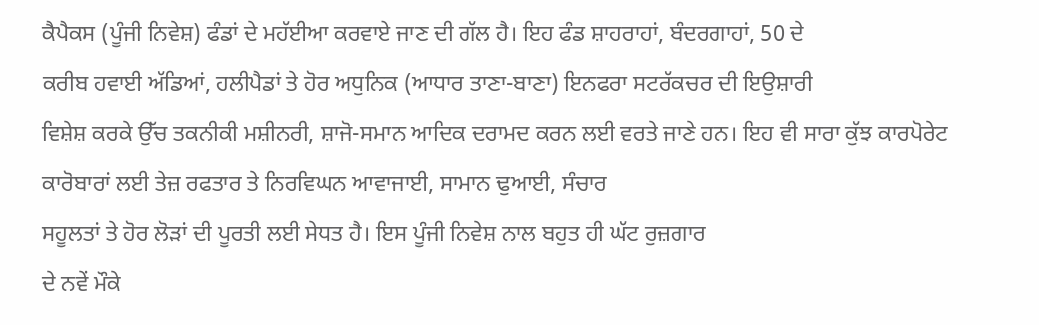ਕੈਪੈਕਸ (ਪੂੰਜੀ ਨਿਵੇਸ਼) ਫੰਡਾਂ ਦੇ ਮਹੱਈਆ ਕਰਵਾਏ ਜਾਣ ਦੀ ਗੱਲ ਹੈ। ਇਹ ਫੰਡ ਸ਼ਾਹਰਾਹਾਂ, ਬੰਦਰਗਾਹਾਂ, 50 ਦੇ
ਕਰੀਬ ਹਵਾਈ ਅੱਡਿਆਂ, ਹਲੀਪੈਡਾਂ ਤੇ ਹੋਰ ਅਧੁਨਿਕ (ਆਧਾਰ ਤਾਣਾ-ਬਾਣਾ) ਇਨਫਰਾ ਸਟਰੱਕਚਰ ਦੀ ਇਉਸ਼ਾਰੀ
ਵਿਸ਼ੇਸ਼ ਕਰਕੇ ਉੱਚ ਤਕਨੀਕੀ ਮਸ਼ੀਨਰੀ, ਸ਼ਾਜੋ-ਸਮਾਨ ਆਦਿਕ ਦਰਾਮਦ ਕਰਨ ਲਈ ਵਰਤੇ ਜਾਣੇ ਹਨ। ਇਹ ਵੀ ਸਾਰਾ ਕੁੱਝ ਕਾਰਪੋਰੇਟ
ਕਾਰੋਬਾਰਾਂ ਲਈ ਤੇਜ਼ ਰਫਤਾਰ ਤੇ ਨਿਰਵਿਘਨ ਆਵਾਜਾਈ, ਸਾਮਾਨ ਢੁਆਈ, ਸੰਚਾਰ
ਸਹੂਲਤਾਂ ਤੇ ਹੋਰ ਲੋੜਾਂ ਦੀ ਪੂਰਤੀ ਲਈ ਸੇਧਤ ਹੈ। ਇਸ ਪੂੰਜੀ ਨਿਵੇਸ਼ ਨਾਲ ਬਹੁਤ ਹੀ ਘੱਟ ਰੁਜ਼ਗਾਰ
ਦੇ ਨਵੇਂ ਮੌਕੇ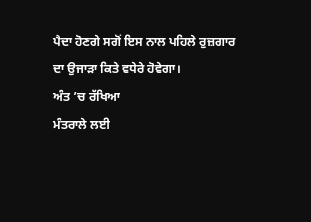ਪੈਦਾ ਹੋਣਗੇ ਸਗੋਂ ਇਸ ਨਾਲ ਪਹਿਲੇ ਰੁਜ਼ਗਾਰ ਦਾ ਉਜਾੜਾ ਕਿਤੇ ਵਧੇਰੇ ਹੋਵੇਗਾ।
ਅੰਤ ’ਚ ਰੱਖਿਆ
ਮੰਤਰਾਲੇ ਲਈ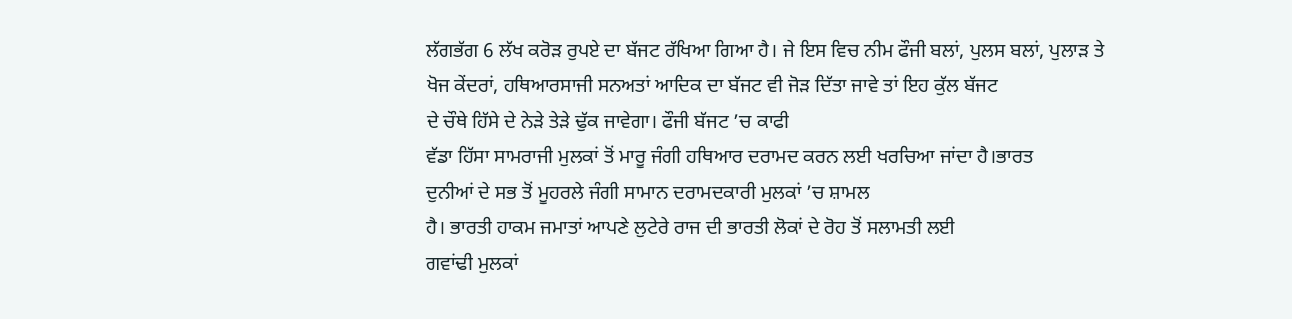ਲੱਗਭੱਗ 6 ਲੱਖ ਕਰੋੜ ਰੁਪਏ ਦਾ ਬੱਜਟ ਰੱਖਿਆ ਗਿਆ ਹੈ। ਜੇ ਇਸ ਵਿਚ ਨੀਮ ਫੌਜੀ ਬਲਾਂ, ਪੁਲਸ ਬਲਾਂ, ਪੁਲਾੜ ਤੇ
ਖੋਜ ਕੇਂਦਰਾਂ, ਹਥਿਆਰਸਾਜੀ ਸਨਅਤਾਂ ਆਦਿਕ ਦਾ ਬੱਜਟ ਵੀ ਜੋੜ ਦਿੱਤਾ ਜਾਵੇ ਤਾਂ ਇਹ ਕੁੱਲ ਬੱਜਟ
ਦੇ ਚੌਥੇ ਹਿੱਸੇ ਦੇ ਨੇੜੇ ਤੇੜੇ ਢੁੱਕ ਜਾਵੇਗਾ। ਫੌਜੀ ਬੱਜਟ ’ਚ ਕਾਫੀ
ਵੱਡਾ ਹਿੱਸਾ ਸਾਮਰਾਜੀ ਮੁਲਕਾਂ ਤੋਂ ਮਾਰੂ ਜੰਗੀ ਹਥਿਆਰ ਦਰਾਮਦ ਕਰਨ ਲਈ ਖਰਚਿਆ ਜਾਂਦਾ ਹੈ।ਭਾਰਤ
ਦੁਨੀਆਂ ਦੇ ਸਭ ਤੋਂ ਮੂਹਰਲੇ ਜੰਗੀ ਸਾਮਾਨ ਦਰਾਮਦਕਾਰੀ ਮੁਲਕਾਂ ’ਚ ਸ਼ਾਮਲ
ਹੈ। ਭਾਰਤੀ ਹਾਕਮ ਜਮਾਤਾਂ ਆਪਣੇ ਲੁਟੇਰੇ ਰਾਜ ਦੀ ਭਾਰਤੀ ਲੋਕਾਂ ਦੇ ਰੋਹ ਤੋਂ ਸਲਾਮਤੀ ਲਈ
ਗਵਾਂਢੀ ਮੁਲਕਾਂ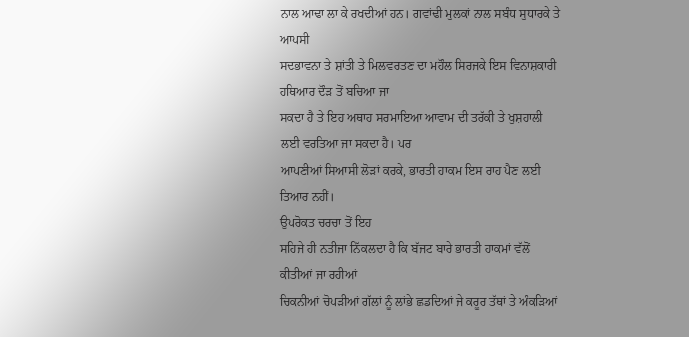ਨਾਲ ਆਢਾ ਲਾ ਕੇ ਰਖਦੀਆਂ ਹਨ। ਗਵਾਂਢੀ ਮੁਲਕਾਂ ਨਾਲ ਸਬੰਧ ਸੁਧਾਰਕੇ ਤੇ ਆਪਸੀ
ਸਦਭਾਵਨਾ ਤੇ ਸ਼ਾਂਤੀ ਤੇ ਮਿਲਵਰਤਣ ਦਾ ਮਹੌਲ ਸਿਰਜਕੇ ਇਸ ਵਿਨਾਸ਼ਕਾਰੀ ਹਥਿਆਰ ਦੌੜ ਤੋਂ ਬਚਿਆ ਜਾ
ਸਕਦਾ ਹੈ ਤੇ ਇਹ ਅਥਾਹ ਸਰਮਾਇਆ ਆਵਾਮ ਦੀ ਤਰੱਕੀ ਤੇ ਖੁਸ਼ਹਾਲੀ ਲਈ ਵਰਤਿਆ ਜਾ ਸਕਦਾ ਹੈ। ਪਰ
ਆਪਣੀਆਂ ਸਿਆਸੀ ਲੋੜਾਂ ਕਰਕੇ, ਭਾਰਤੀ ਹਾਕਮ ਇਸ ਰਾਹ ਪੈਣ ਲਈ ਤਿਆਰ ਨਹੀਂ।
ਉਪਰੋਕਤ ਚਰਚਾ ਤੋਂ ਇਹ
ਸਹਿਜੇ ਹੀ ਨਤੀਜਾ ਨਿੱਕਲਦਾ ਹੈ ਕਿ ਬੱਜਟ ਬਾਰੇ ਭਾਰਤੀ ਹਾਕਮਾਂ ਵੱਲੋਂ ਕੀਤੀਆਂ ਜਾ ਰਹੀਆਂ
ਚਿਕਨੀਆਂ ਚੋਪੜੀਆਂ ਗੱਲਾਂ ਨੂੰ ਲਾਂਭੇ ਛਡਦਿਆਂ ਜੇ ਕਰੂਰ ਤੱਥਾਂ ਤੇ ਅੰਕੜਿਆਂ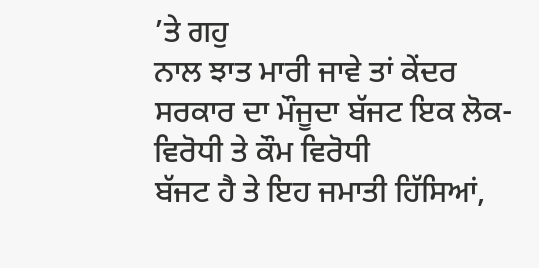’ਤੇ ਗਹੁ
ਨਾਲ ਝਾਤ ਮਾਰੀ ਜਾਵੇ ਤਾਂ ਕੇਂਦਰ ਸਰਕਾਰ ਦਾ ਮੌਜੂਦਾ ਬੱਜਟ ਇਕ ਲੋਕ-ਵਿਰੋਧੀ ਤੇ ਕੌਮ ਵਿਰੋਧੀ
ਬੱਜਟ ਹੈ ਤੇ ਇਹ ਜਮਾਤੀ ਹਿੱਸਿਆਂ,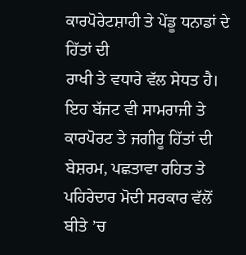ਕਾਰਪੋਰੇਟਸ਼ਾਹੀ ਤੇ ਪੇਂਡੂ ਧਨਾਡਾਂ ਦੇ ਹਿੱਤਾਂ ਦੀ
ਰਾਖੀ ਤੇ ਵਧਾਰੇ ਵੱਲ ਸੇਧਤ ਹੈ। ਇਹ ਬੱਜਟ ਵੀ ਸਾਮਰਾਜੀ ਤੇ ਕਾਰਪੋਰਟ ਤੇ ਜਗੀਰੂ ਹਿੱਤਾਂ ਦੀ
ਬੇਸ਼ਰਮ, ਪਛਤਾਵਾ ਰਹਿਤ ਤੇ ਪਹਿਰੇਦਾਰ ਮੋਦੀ ਸਰਕਾਰ ਵੱਲੋਂ ਬੀਤੇ ’ਚ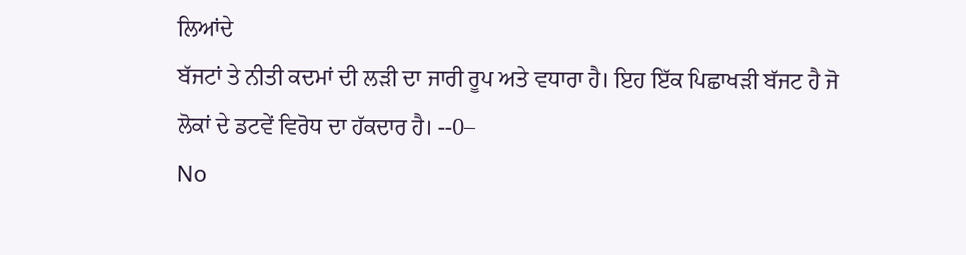ਲਿਆਂਦੇ
ਬੱਜਟਾਂ ਤੇ ਨੀਤੀ ਕਦਮਾਂ ਦੀ ਲੜੀ ਦਾ ਜਾਰੀ ਰੂਪ ਅਤੇ ਵਧਾਰਾ ਹੈ। ਇਹ ਇੱਕ ਪਿਛਾਖੜੀ ਬੱਜਟ ਹੈ ਜੋ
ਲੋਕਾਂ ਦੇ ਡਟਵੇਂ ਵਿਰੋਧ ਦਾ ਹੱਕਦਾਰ ਹੈ। --0–
No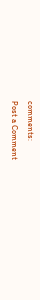comments:
Post a Comment